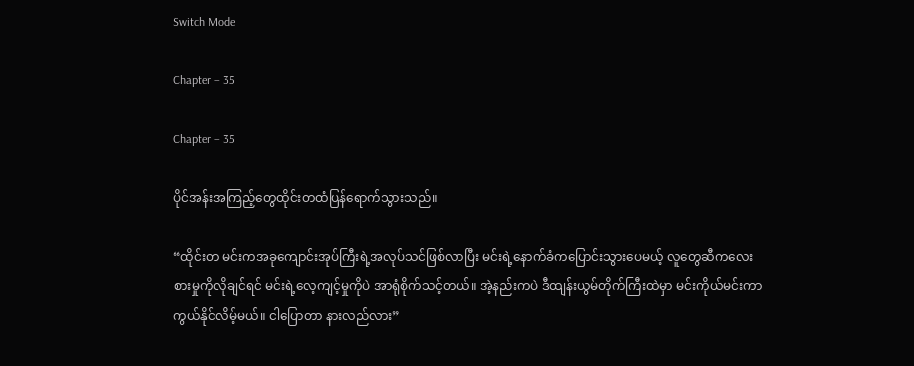Switch Mode

Chapter – 35

Chapter – 35

ပိုင်အန်းအကြည့်တွေထိုင်းတထံပြန်ရောက်သွားသည်။

“ထိုင်းတ မင်းကအခုကျောင်းအုပ်ကြီးရဲ့အလုပ်သင်ဖြစ်လာပြီး မင်းရဲ့နောက်ခံကပြောင်းသွားပေမယ့် လူတွေဆီကလေးစားမှုကိုလိုချင်ရင် မင်းရဲ့လေ့ကျင့်မှုကိုပဲ အာရုံစိုက်သင့်တယ်။ အဲ့နည်းကပဲ ဒီထျန်းယွမ်တိုက်ကြီးထဲမှာ မင်းကိုယ်မင်းကာကွယ်နိုင်လိမ့်မယ်။ ငါပြောတာ နားလည်လား”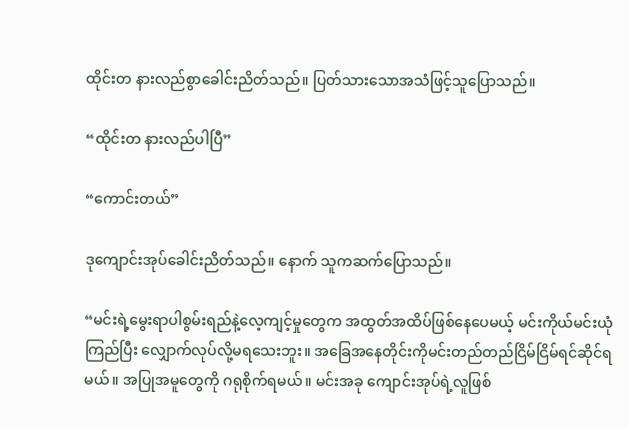ထိုင်းတ နားလည်စွာခေါင်းညိတ်သည်။ ပြတ်သားသောအသံဖြင့်သူပြောသည်။

“ထိုင်းတ နားလည်ပါပြီ”

“ကောင်းတယ်”

ဒုကျောင်းအုပ်ခေါင်းညိတ်သည်။ နောက် သူကဆက်ပြောသည်။

“မင်းရဲ့မွေးရာပါစွမ်းရည်နဲ့လေ့ကျင့်မှုတွေက အထွတ်အထိပ်ဖြစ်နေပေမယ့် မင်းကိုယ်မင်းယုံကြည်ပြီး လျှောက်လုပ်လို့မရသေးဘူး။ အခြေအနေတိုင်းကိုမင်းတည်တည်ငြိမ်ငြိမ်ရင်ဆိုင်ရမယ်။ အပြုအမူတွေကို ဂရုစိုက်ရမယ်။ မင်းအခု ကျောင်းအုပ်ရဲ့လူဖြစ်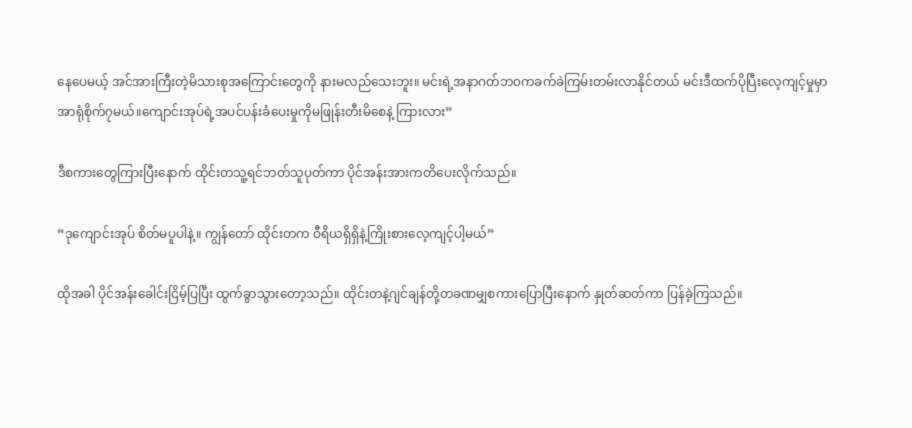နေပေမယ့် အင်အားကြီးတဲ့မိသားစုအကြောင်းတွေကို နားမလည်သေးဘူး။ မင်းရဲ့အနာဂတ်ဘ၀ကခက်ခဲကြမ်းတမ်းလာနိုင်တယ် မင်းဒီထက်ပိုပြီးလေ့ကျင့်မှုမှာ အာရုံစိုက်၇မယ်။ကျောင်းအုပ်ရဲ့အပင်ပန်းခံပေးမှုကိုမဖြုန်းတီးမိစေနဲ့ ကြားလား”

ဒီစကားတွေကြားပြီးနောက် ထိုင်းတသူ့ရင်ဘတ်သူပုတ်ကာ ပိုင်အန်းအားကတိပေးလိုက်သည်။

“ဒုကျောင်းအုပ် စိတ်မပူပါနဲ့။ ကျွန်တော် ထိုင်းတက ဝီရိယရှိရှိနဲ့ကြိုးစားလေ့ကျင့်ပါ့မယ်”

ထိုအခါ ပိုင်အန်းခေါင်းငြိမ့်ပြပြီး ထွက်ခွာသွားတော့သည်။ ထိုင်းတနဲ့ဂျင်ချန်တို့တခဏမျှစကားပြောပြီးနောက် နှုတ်ဆတ်ကာ ပြန်ခဲ့ကြသည်။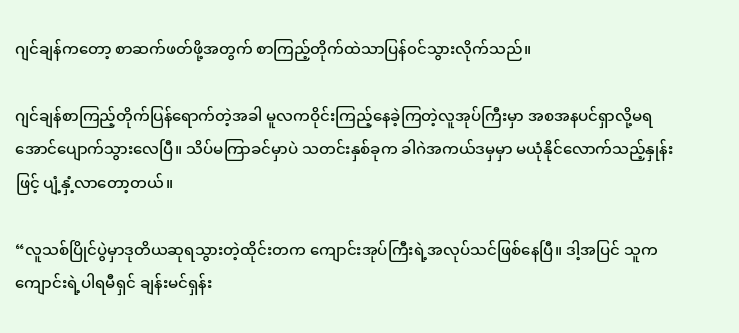ဂျင်ချန်ကတော့ စာဆက်ဖတ်ဖို့အတွက် စာကြည့်တိုက်ထဲသာပြန်၀င်သွားလိုက်သည်။

ဂျင်ချန်စာကြည့်တိုက်ပြန်ရောက်တဲ့အခါ မူလကဝိုင်းကြည့်နေခဲ့ကြတဲ့လူအုပ်ကြီးမှာ အစအနပင်ရှာလို့မရအောင်ပျောက်သွားလေပြီ။ သိပ်မကြာခင်မှာပဲ သတင်းနှစ်ခုက ခါဂဲအကယ်ဒမှမှာ မယုံနိုင်လောက်သည့်နှုန်းဖြင့် ပျံ့နှံ့လာတော့တယ်။

“လူသစ်ပြိုင်ပွဲမှာဒုတိယဆုရသွားတဲ့ထိုင်းတက ကျောင်းအုပ်ကြီးရဲ့အလုပ်သင်ဖြစ်နေပြီ။ ဒါ့အပြင် သူကကျောင်းရဲ့ပါရမီရှင် ချန်းမင်ရှန်း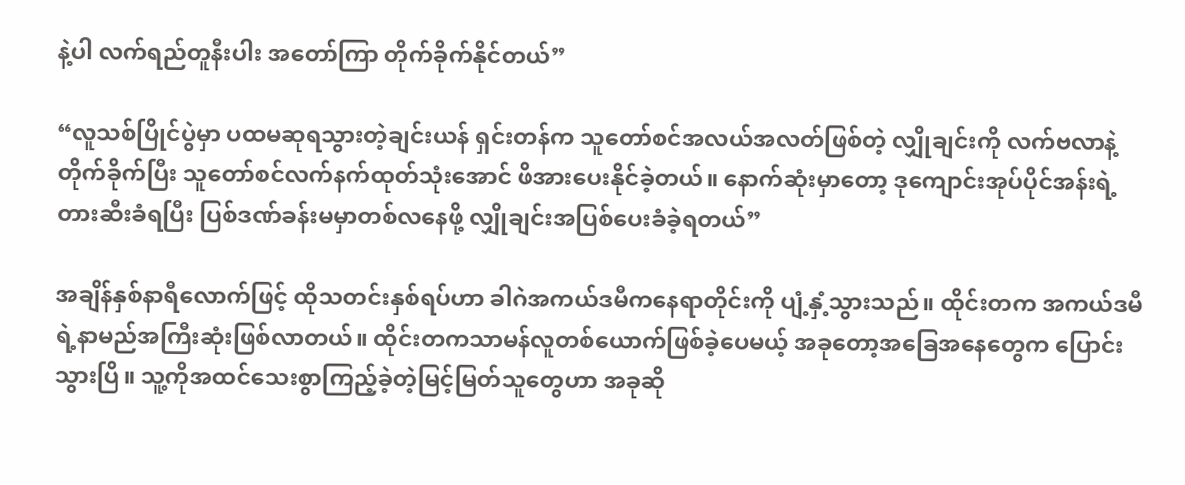နဲ့ပါ လက်ရည်တူနီးပါး အတော်ကြာ တိုက်ခိုက်နိုင်တယ်”

“လူသစ်ပြိုင်ပွဲမှာ ပထမဆုရသွားတဲ့ချင်းယန် ရှင်းတန်က သူတော်စင်အလယ်အလတ်ဖြစ်တဲ့ လျှိုချင်းကို လက်ဗလာနဲ့တိုက်ခိုက်ပြီး သူတော်စင်လက်နက်ထုတ်သုံးအောင် ဖိအားပေးနိုင်ခဲ့တယ်။ နောက်ဆုံးမှာတော့ ဒုကျောင်းအုပ်ပိုင်အန်းရဲ့တားဆီးခံရပြီး ပြစ်ဒဏ်ခန်းမမှာတစ်လနေဖို့ လျှိုချင်းအပြစ်ပေးခံခဲ့ရတယ်”

အချိန်နှစ်နာရီလောက်ဖြင့် ထိုသတင်းနှစ်ရပ်ဟာ ခါဂဲအကယ်ဒမီကနေရာတိုင်းကို ပျံ့နှံ့သွားသည်။ ထိုင်းတက အကယ်ဒမီရဲ့နာမည်အကြီးဆုံးဖြစ်လာတယ်။ ထိုင်းတကသာမန်လူတစ်ယောက်ဖြစ်ခဲ့ပေမယ့် အခုတော့အခြေအနေတွေက ပြောင်းသွားပြိ။ သူ့ကိုအထင်သေးစွာကြည့်ခဲ့တဲ့မြင့်မြတ်သူတွေဟာ အခုဆို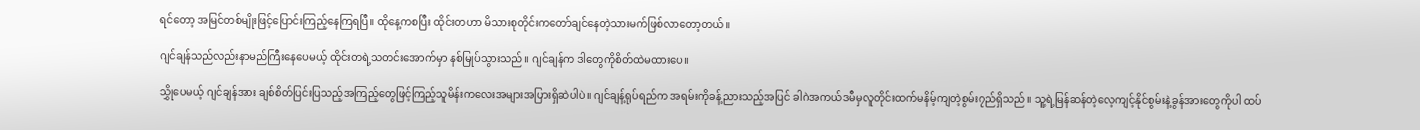ရင်တော့ အမြင်တစ်မျိုးဖြင့်ပြောင်းကြည့်နေကြရပြီ။ ထိုနေ့ကစပြီး ထိုင်းတဟာ မိသားစုတိုင်းကတော်ချင်နေတဲ့သားမက်ဖြစ်လာတော့တယ်။

ဂျင်ချန်သည်လည်းနာမည်ကြီးနေပေမယ့် ထိုင်းတရဲ့သတင်းအောက်မှာ နစ်မြုပ်သွားသည်။ ဂျင်ချန်က ဒါတွေကိုစိတ်ထဲမထားပေ။

သွှိုပေမယ့် ဂျင်ချန်အား ချစ်စိတ်ပြင်းပြသည့်အကြည့်တွေဖြင့်ကြည့်သူမိန်းကလေးအများအပြားရှိဆဲပါပဲ။ ဂျင်ချန့်ရုပ်ရည်က အရမ်းကိုခန့်ညားသည့်အပြင် ခါဂဲအကယ်ဒမီမှလူတိုင်းထက်မနိမ့်ကျတဲ့စွမ်း၇ည်ရှိသည်။ သူ့ရဲ့မြန်ဆန်တဲ့လေ့ကျင့်နိုင်စွမ်းနဲ့ခွန်အားတွေကိုပါ ထပ်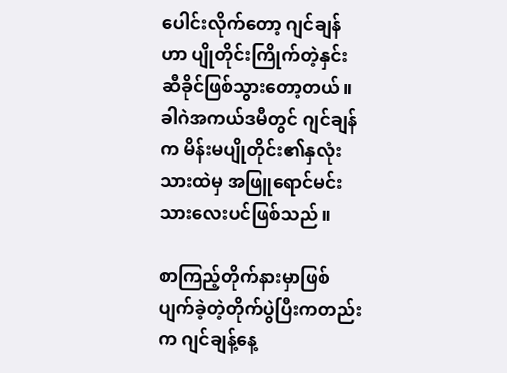ပေါင်းလိုက်တော့ ဂျင်ချန်ဟာ ပျိုတိုင်းကြိုက်တဲ့နှင်းဆီခိုင်ဖြစ်သွားတော့တယ်။ ခါဂဲအကယ်ဒမီတွင် ဂျင်ချန်က မိန်းမပျိုတိုင်း၏နှလုံးသားထဲမှ အဖြူရောင်မင်းသားလေးပင်ဖြစ်သည်။

စာကြည့်တိုက်နားမှာဖြစ်ပျက်ခဲ့တဲ့တိုက်ပွဲပြီးကတည်းက ဂျင်ချန့်နေ့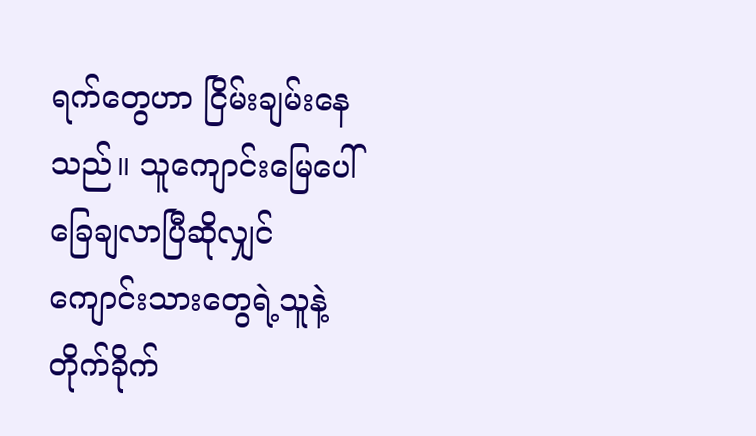ရက်တွေဟာ ငြိမ်းချမ်းနေသည်။ သူကျောင်းမြေပေါ်ခြေချလာပြီဆိုလျှင် ကျောင်းသားတွေရဲ့သူနဲ့တိုက်ခိုက်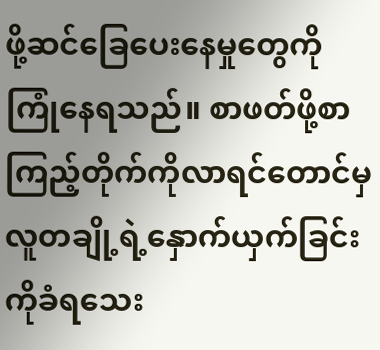ဖို့ဆင်ခြေပေးနေမှုတွေကို ကြုံနေရသည်။ စာဖတ်ဖို့စာကြည့်တိုက်ကိုလာရင်တောင်မှ လူတချို့ရဲ့နှောက်ယှက်ခြင်းကိုခံရသေး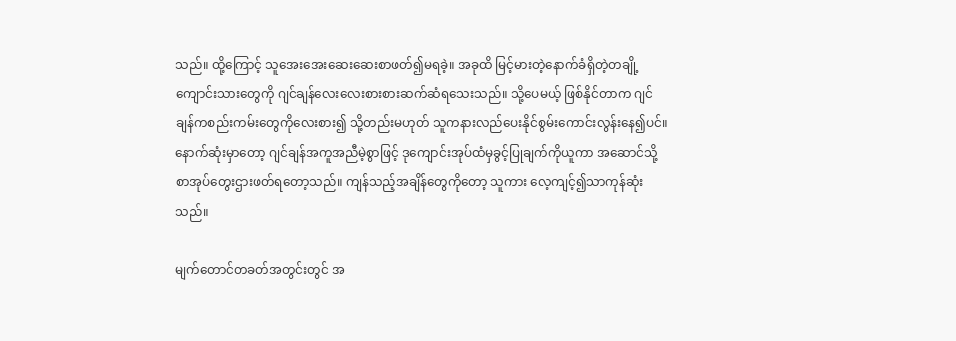သည်။ ထို့ကြောင့် သူအေးအေးဆေးဆေးစာဖတ်၍မရခဲ့။ အခုထိ မြင့်မားတဲ့နောက်ခံရှိတဲ့တချို့ကျောင်းသားတွေကို ဂျင်ချန်လေးလေးစားစားဆက်ဆံရသေးသည်။ သို့ပေမယ့် ဖြစ်နိုင်တာက ဂျင်ချန်ကစည်းကမ်းတွေကိုလေးစား၍ သို့တည်းမဟုတ် သူကနားလည်ပေးနိုင်စွမ်းကောင်းလွန်းနေ၍ပင်။ နောက်ဆုံးမှာတော့ ဂျင်ချန်အကူအညီမဲ့စွာဖြင့် ဒုကျောင်းအုပ်ထံမှခွင့်ပြုချက်ကိုယူကာ အဆောင်သို့စာအုပ်တွေးဌားဖတ်ရတော့သည်။ ကျန်သည့်အချိန်တွေကိုတော့ သူကား လေ့ကျင့်၍သာကုန်ဆုံးသည်။

မျက်တောင်တခတ်အတွင်းတွင် အ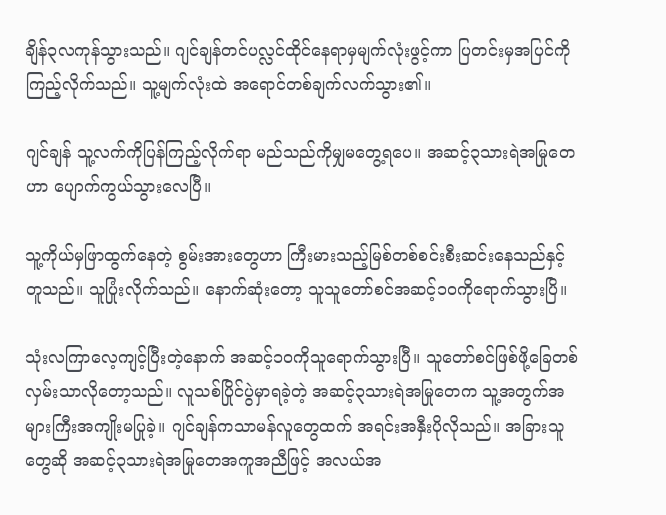ချိန်၃လကုန်သွားသည်။ ဂျင်ချန်တင်ပလ္လင်ထိုင်နေရာမှမျက်လုံးဖွင့်ကာ ပြတင်းမှအပြင်ကိုကြည့်လိုက်သည်။ သူ့မျက်လုံးထဲ အရောင်တစ်ချက်လက်သွား၏။

ဂျင်ချန် သူ့လက်ကိုပြန်ကြည့်လိုက်ရာ မည်သည်ကိုမျှမတွေ့ရပေ။ အဆင့်၃သားရဲအမြုတေဟာ ပျောက်ကွယ်သွားလေပြီ။

သူ့ကိုယ်မှဖြာထွက်နေတဲ့ စွမ်းအားတွေဟာ ကြီးမားသည့်မြစ်တစ်စင်းစီးဆင်းနေသည်နှင့်တူသည်။ သူပြုံးလိုက်သည်။ နောက်ဆုံးတော့ သူသူတော်စင်အဆင့်၁၀ကိုရောက်သွားပြိ။

သုံးလကြာလေ့ကျင့်ပြီးတဲ့နောက် အဆင့်၁၀ကိုသူရောက်သွားပြီ။ သူတော်စင်ဖြစ်ဖို့ခြေတစ်လှမ်းသာလိုတော့သည်။ လူသစ်ပြိုင်ပွဲမှာရခဲ့တဲ့ အဆင့်၃သားရဲအမြုတေက သူ့အတွက်အများကြီးအကျိုးမပြုခဲ့။ ဂျင်ချန်ကသာမန်လူတွေထက် အရင်းအနှီးပိုလိုသည်။ အခြားသူတွေဆို အဆင့်၃သားရဲအမြုတေအကူအညီဖြင့် အလယ်အ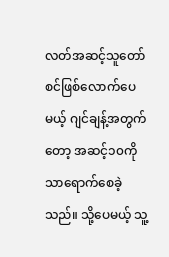လတ်အဆင့်သူတော်စင်ဖြစ်လောက်ပေမယ့် ဂျင်ချန့်အတွက်တော့ အဆင့်၁၀ကိုသာရောက်စေခဲ့သည်။ သို့ပေမယ့် သူ့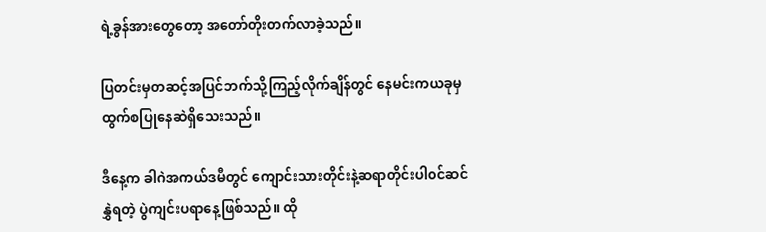ရဲ့ခွန်အားတွေတော့ အတော်တိုးတက်လာခဲ့သည်။

ပြတင်းမှတဆင့်အပြင်ဘက်သို့ကြည့်လိုက်ချိန်တွင် နေမင်းကယခုမှ ထွက်စပြုနေဆဲရှိသေးသည်။

ဒီနေ့က ခါဂဲအကယ်ဒမီတွင် ကျောင်းသားတိုင်းနဲ့ဆရာတိုင်းပါ၀င်ဆင်နွှဲရတဲ့ ပွဲကျင်းပရာနေ့ဖြစ်သည်။ ထို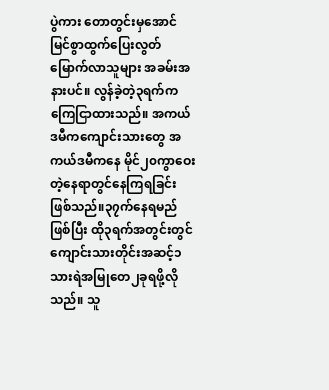ပွဲကား တောတွင်းမှအောင်မြင်စွာထွက်ပြေးလွတ်မြောက်လာသူများ အခမ်းအနားပင်။ လွန်ခဲ့တဲ့၃ရက်က ကြေငြာထားသည်။ အကယ်ဒမီကကျောင်းသားတွေ အကယ်ဒမီကနေ မိုင်၂၀ကွာဝေးတဲ့နေရာတွင်နေကြရခြင်းဖြစ်သည်။၃၇က်နေရမည်ဖြစ်ပြီး ထို၃ရက်အတွင်းတွင် ကျောင်းသားတိုင်းအဆင့်၁သားရဲအမြုတေ၂ခုရဖို့လိုသည်။ သူ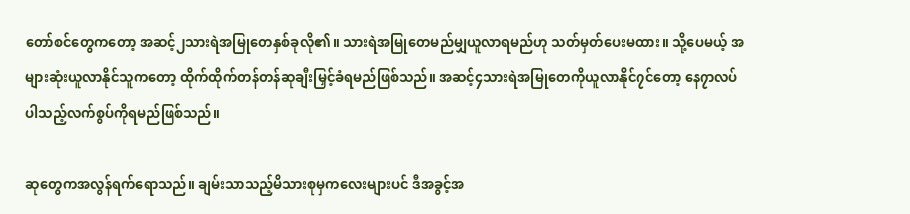တော်စင်တွေကတော့ အဆင့်၂သားရဲအမြုတေနှစ်ခုလို၏။ သားရဲအမြုတေမည်မျှယူလာရမည်ဟု သတ်မှတ်ပေးမထား။ သို့ပေမယ့် အများဆုံးယူလာနိုင်သူကတော့ ထိုက်ထိုက်တန်တန်ဆုချီးမြှင့်ခံရမည်ဖြစ်သည်။ အဆင့်၄သားရဲအမြုတေကိုယူလာနိုင်၇င်တော့ နေ၇ာလပ်ပါသည့်လက်စွပ်ကိုရမည်ဖြစ်သည်။

ဆုတွေကအလွန်ရက်ရောသည်။ ချမ်းသာသည့်မိသားစုမှကလေးများပင် ဒီအခွင့်အ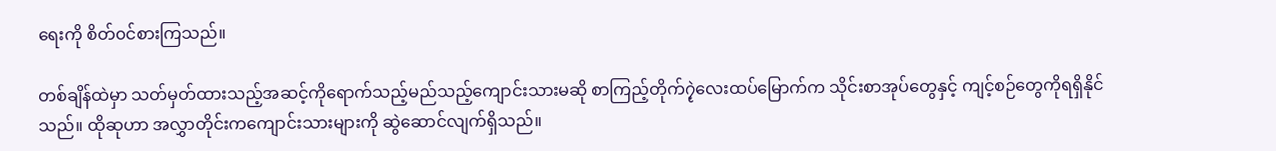ရေးကို စိတ်၀င်စားကြသည်။

တစ်ချိန်ထဲမှာ သတ်မှတ်ထားသည့်အဆင့်ကိုရောက်သည့်မည်သည့်ကျောင်းသားမဆို စာကြည့်တိုက်၇ဲ့လေးထပ်မြောက်က သိုင်းစာအုပ်တွေနှင့် ကျင့်စဉ်တွေကိုရရှိနိုင်သည်။ ထိုဆုဟာ အလွှာတိုင်းကကျောင်းသားများကို ဆွဲဆောင်လျက်ရှိသည်။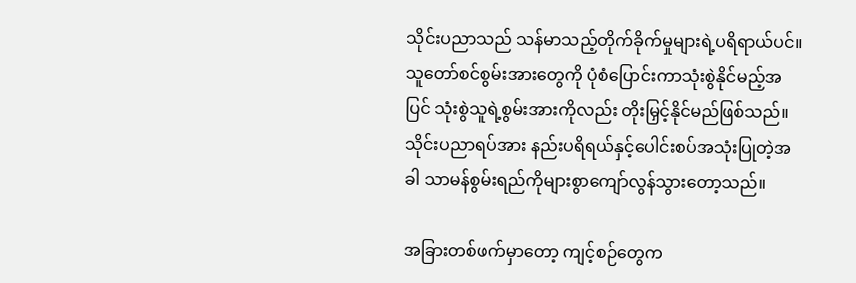သိုင်းပညာသည် သန်မာသည့်တိုက်ခိုက်မှုများရဲ့ပရိရာယ်ပင်။ သူတော်စင်စွမ်းအားတွေကို ပုံစံပြောင်းကာသုံးစွဲနိုင်မည့်အပြင် သုံးစွဲသူရဲ့စွမ်းအားကိုလည်း တိုးမြှင့်နိုင်မည်ဖြစ်သည်။ သိုင်းပညာရပ်အား နည်းပရိရယ်နှင့်ပေါင်းစပ်အသုံးပြုတဲ့အခါ သာမန်စွမ်းရည်ကိုများစွာကျော်လွန်သွားတော့သည်။

အခြားတစ်ဖက်မှာတော့ ကျင့်စဉ်တွေက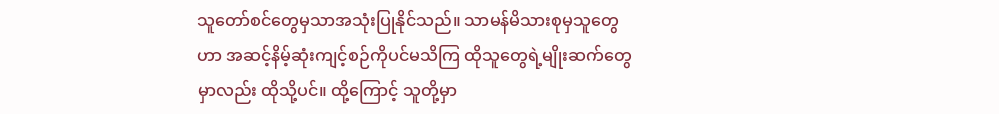သူတော်စင်တွေမှသာအသုံးပြုနိုင်သည်။ သာမန်မိသားစုမှသူတွေဟာ အဆင့်နိမ့်ဆုံးကျင့်စဉ်ကိုပင်မသိကြ ထိုသူတွေရဲ့မျိုးဆက်တွေမှာလည်း ထိုသို့ပင်။ ထို့ကြောင့် သူတို့မှာ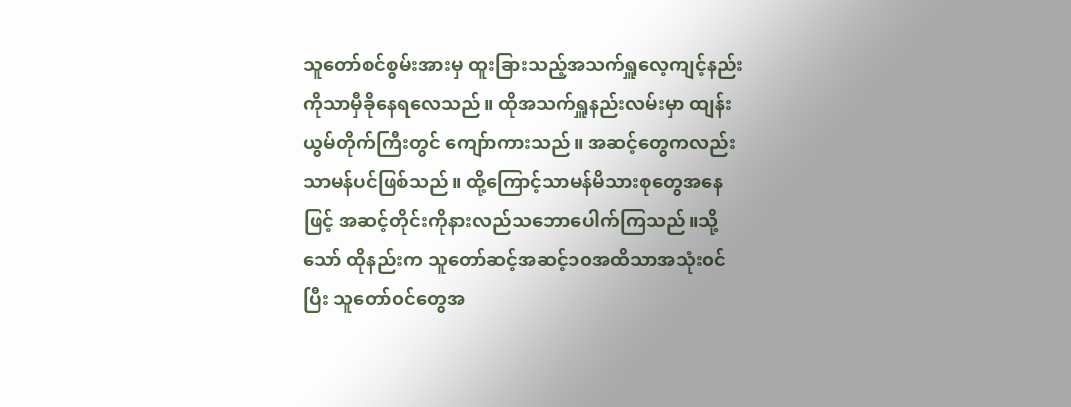သူတော်စင်စွမ်းအားမှ ထူးခြားသည့်အသက်ရှူလေ့ကျင့်နည်းကိုသာမှီခိုနေရလေသည်။ ထိုအသက်ရှူနည်းလမ်းမှာ ထျန်းယွမ်တိုက်ကြီးတွင် ကျော်ာကားသည်။ အဆင့်တွေကလည်းသာမန်ပင်ဖြစ်သည်။ ထို့ကြောင့်သာမန်မိသားစုတွေအနေဖြင့် အဆင့်တိုင်းကိုနားလည်သဘောပေါက်ကြသည်။သို့သော် ထိုနည်းက သူတော်ဆင့်အဆင့်၁၀အထိသာအသုံး၀င်ပြီး သူတော်၀င်တွေအ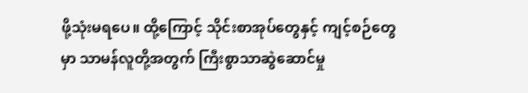ဖို့သုံးမရပေ။ ထို့ကြောင့် သိုင်းစာအုပ်တွေနှင့် ကျင့်စဉ်တွေမှာ သာမန်လူတို့အတွက် ကြီးစွာသာဆွဲဆောင်မှု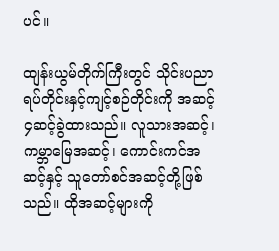ပင်။

ထျန်းယွမ်တိုက်ကြီးတွင် သိုင်းပညာရပ်တိုင်းနှင့်ကျင့်စဉ်တိုင်းကို အဆင့်၄ဆင့်ခွဲထားသည်။ လူသားအဆင့်၊ကမ္ဘာမြေအဆင့်၊ ကောင်းကင်အဆင့်နှင့် သူတော်စင်အဆင့်တို့ဖြစ်သည်။ ထိုအဆင့်များကို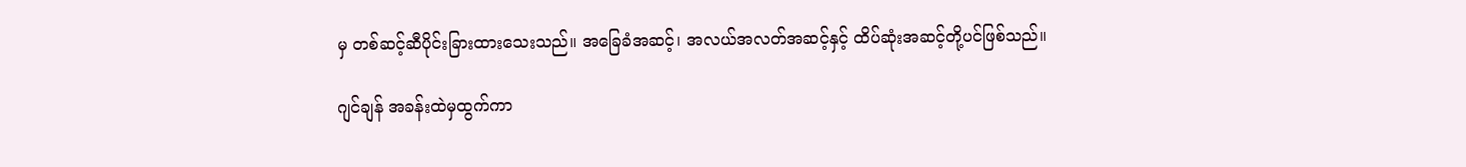မှ တစ်ဆင့်ဆီပိုင်းခြားထားသေးသည်။ အခြေခံအဆင့်၊ အလယ်အလတ်အဆင့်နှင့် ထိပ်ဆုံးအဆင့်တို့ပင်ဖြစ်သည်။

ဂျင်ချန် အခန်းထဲမှထွက်ကာ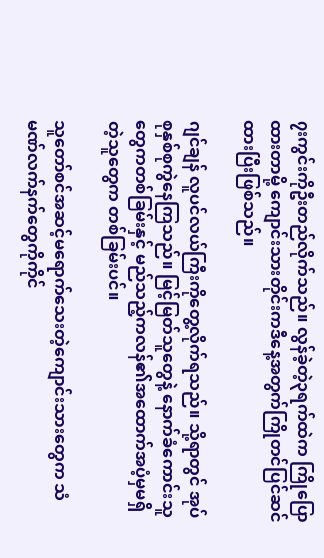၇းကွင်းကိုဦးတည်လိုက်သည်။ လွန်ခဲ့တဲ့၃ရက်ထဲက ကြိုပြောထားတာမို့ ကျောင်းသားတိုင်းကဒီနေ့အတွက်ကြိုတင်ပြင်ဆင်ထားပြီးဖြစ်သည်။

ဂျင်ချန် လူပင်လယ်ကြီးကိုတွေ့လိုက်ရသည်။ သို့ရာတွင် အုပ်စုနှစ်စုကွဲနေကြသည်။ မြင့်မြတ်သူတွေနဲ့ နောက်ခံကောင်းသူတွေကတစ်ခြမ်းနှင့် မည်သည့်ကလန်၏အထောက်အပံ့မှမရှိတဲ့သူတွေက တစ်ခြမ်းပင်။

သူတော်စင်အဆင့်မရောက်သေးတဲ့ကျောင်းသားတွေက သံမဏ်လက်နက်တွေကိုကိုင်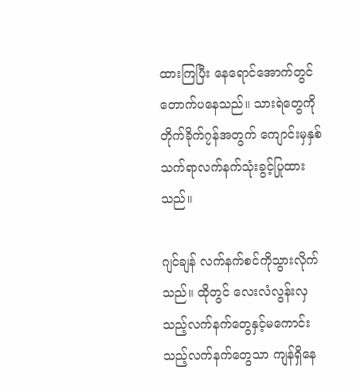ထားကြပြီး နေရောင်အောက်တွင်တောက်ပနေသည်။ သားရဲတွေကိုတိုက်ခိုက်၇န်အတွက် ကျောင်းမှနှစ်သက်ရာလက်နက်သုံးခွင့်ပြုထားသည်။

ဂျင်ချန် လက်နက်စင်ကိုသွားလိုက်သည်။ ထိုတွင် လေးလံလွန်းလှသည့်လက်နက်တွေနှင့်မကောင်းသည့်လက်နက်တွေသာ ကျန်ရှိနေ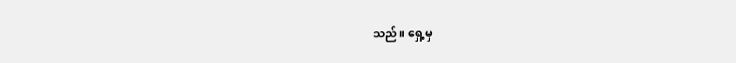သည်။ ရှေ့မှ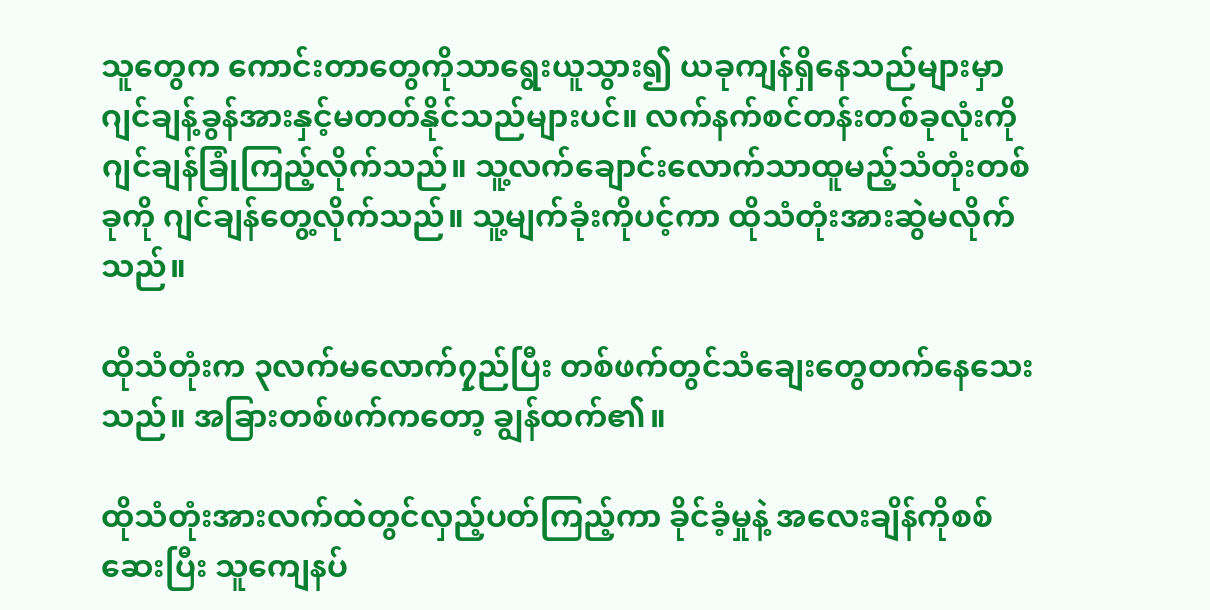သူတွေက ကောင်းတာတွေကိုသာရွေးယူသွား၍ ယခုကျန်ရှိနေသည်များမှာ ဂျင်ချန့်ခွန်အားနှင့်မတတ်နိုင်သည်များပင်။ လက်နက်စင်တန်းတစ်ခုလုံးကို ဂျင်ချန်ခြုံကြည့်လိုက်သည်။ သူ့လက်ချောင်းလောက်သာထူမည့်သံတုံးတစ်ခုကို ဂျင်ချန်တွေ့လိုက်သည်။ သူ့မျက်ခုံးကိုပင့်ကာ ထိုသံတုံးအားဆွဲမလိုက်သည်။

ထိုသံတုံးက ၃လက်မလောက်၇ှည်ပြီး တစ်ဖက်တွင်သံချေးတွေတက်နေသေးသည်။ အခြားတစ်ဖက်ကတော့ ချွန်ထက်၏။

ထိုသံတုံးအားလက်ထဲတွင်လှည့်ပတ်ကြည့်ကာ ခိုင်ခံ့မှုနဲ့ အလေးချိန်ကိုစစ်ဆေးပြီး သူကျေနပ်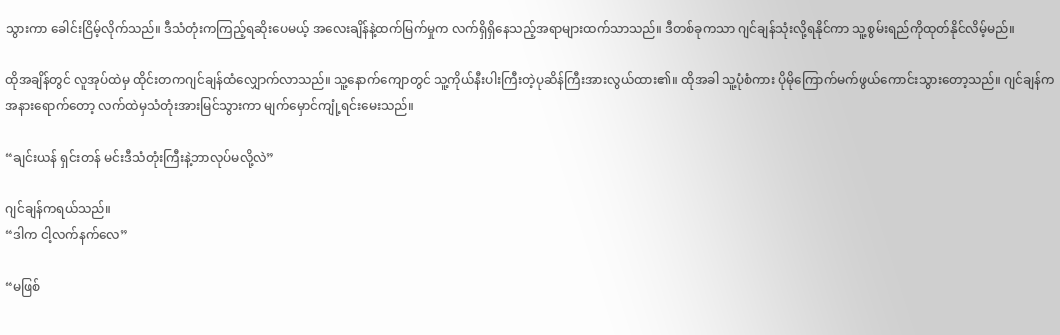သွားကာ ခေါင်းငြိမ့်လိုက်သည်။ ဒီသံတုံးကကြည့်ရဆိုးပေမယ့် အလေးချိန်နဲ့ထက်မြက်မှုက လက်ရှိရှိနေသည့်အရာများထက်သာသည်။ ဒီတစ်ခုကသာ ဂျင်ချန်သုံးလို့ရနိုင်ကာ သူ့စွမ်းရည်ကိုထုတ်နိုင်လိမ့်မည်။

ထိုအချိန်တွင် လူအုပ်ထဲမှ ထိုင်းတကဂျင်ချန်ထံလျှောက်လာသည်။ သူ့နောက်ကျောတွင် သူ့ကိုယ်နီးပါးကြီးတဲ့ပုဆိန်ကြီးအားလွယ်ထား၏။ ထိုအခါ သူ့ပုံစံကား ပိုမိုကြောက်မက်ဖွယ်ကောင်းသွားတော့သည်။ ဂျင်ချန်ကအနားရောက်တော့ လက်ထဲမှသံတုံးအားမြင်သွားကာ မျက်မှောင်ကျုံ့ရင်းမေးသည်။

“ချင်းယန် ရှင်းတန် မင်းဒီသံတုံးကြီးနဲ့ဘာလုပ်မလို့လဲ”

ဂျင်ချန်ကရယ်သည်။
“ဒါက ငါ့လက်နက်လေ”

“မဖြစ်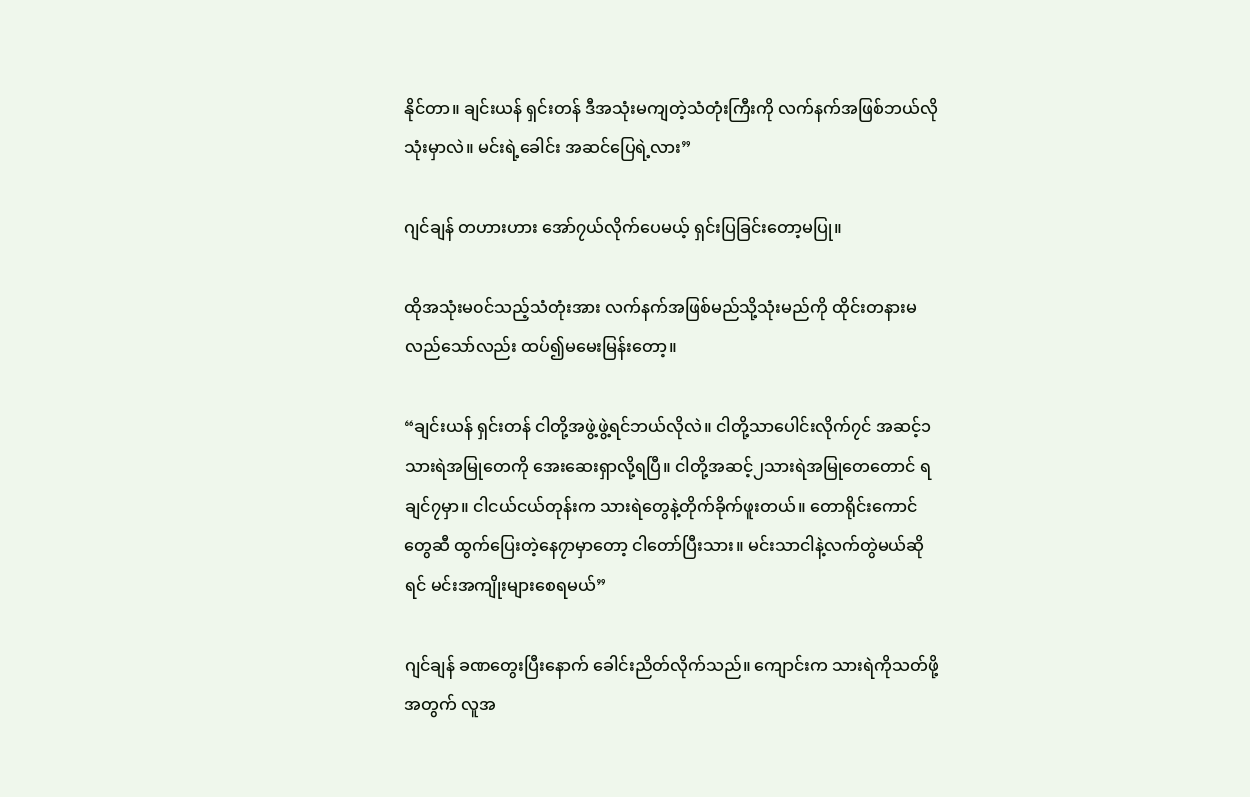နိုင်တာ။ ချင်းယန် ရှင်းတန် ဒီအသုံးမကျတဲ့သံတုံးကြီးကို လက်နက်အဖြစ်ဘယ်လိုသုံးမှာလဲ။ မင်းရဲ့ခေါင်း အဆင်ပြေရဲ့လား”

ဂျင်ချန် တဟားဟား အော်၇ယ်လိုက်ပေမယ့် ရှင်းပြခြင်းတော့မပြု။

ထိုအသုံးမ၀င်သည့်သံတုံးအား လက်နက်အဖြစ်မည်သို့သုံးမည်ကို ထိုင်းတနားမလည်သော်လည်း ထပ်၍မမေးမြန်းတော့။

“ချင်းယန် ရှင်းတန် ငါတို့အဖွဲ့ဖွဲ့ရင်ဘယ်လိုလဲ။ ငါတို့သာပေါင်းလိုက်၇င် အဆင့်၁သားရဲအမြုတေကို အေးဆေးရှာလို့ရပြီ။ ငါတို့အဆင့်၂သားရဲအမြုတေတောင် ရချင်၇မှာ။ ငါငယ်ငယ်တုန်းက သားရဲတွေနဲ့တိုက်ခိုက်ဖူးတယ်။ တောရိုင်းကောင်တွေဆီ ထွက်ပြေးတဲ့နေ၇ာမှာတော့ ငါတော်ပြီးသား။ မင်းသာငါနဲ့လက်တွဲမယ်ဆိုရင် မင်းအကျိုးများစေရမယ်”

ဂျင်ချန် ခဏတွေးပြီးနောက် ခေါင်းညိတ်လိုက်သည်။ ကျောင်းက သားရဲကိုသတ်ဖို့အတွက် လူအ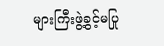များကြီးဖွဲ့ခွင့်မပြု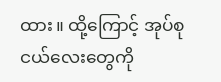ထား။ ထို့ကြောင့် အုပ်စုငယ်လေးတွေကို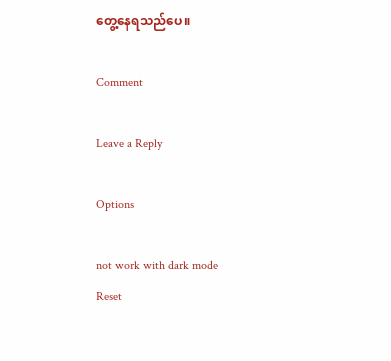တွေ့နေရသည်ပေ။

Comment

Leave a Reply

Options

not work with dark mode
Reset